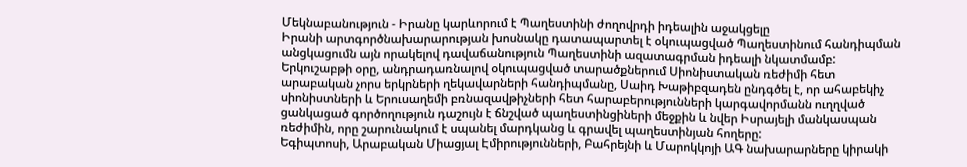Մեկնաբանություն - Իրանը կարևորում է Պաղեստինի ժողովրդի իդեալին աջակցելը
Իրանի արտգործնախարարության խոսնակը դատապարտել է օկուպացված Պաղեստինում հանդիպման անցկացումն այն որակելով դավաճանություն Պաղեստինի ազատագրման իդեալի նկատմամբ:
Երկուշաբթի օրը, անդրադառնալով օկուպացված տարածքներում Սիոնիստական ռեժիմի հետ արաբական չորս երկրների ղեկավարների հանդիպմանը, Սաիդ Խաթիբզադեն ընդգծել է, որ ահաբեկիչ սիոնիստների և Երուսաղեմի բռնազավթիչների հետ հարաբերությունների կարգավորմանն ուղղված ցանկացած գործողություն դաշույն է ճնշված պաղեստինցիների մեջքին և նվեր Իսրայելի մանկասպան ռեժիմին, որը շարունակում է սպանել մարդկանց և գրավել պաղեստինյան հողերը:
Եգիպտոսի, Արաբական Միացյալ Էմիրությունների, Բահրեյնի և Մարոկկոյի ԱԳ նախարարները կիրակի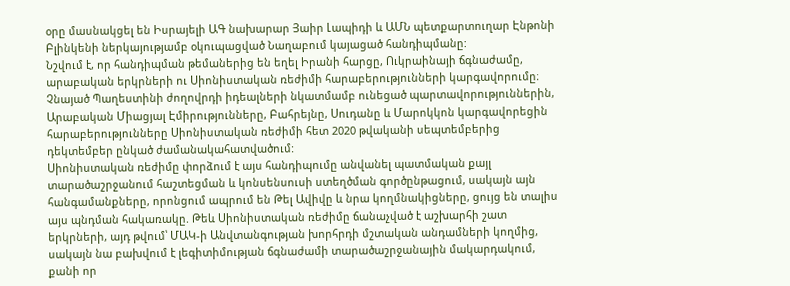օրը մասնակցել են Իսրայելի ԱԳ նախարար Յաիր Լապիդի և ԱՄՆ պետքարտուղար Էնթոնի Բլինկենի ներկայությամբ օկուպացված Նաղաբում կայացած հանդիպմանը:
Նշվում է, որ հանդիպման թեմաներից են եղել Իրանի հարցը, Ուկրաինայի ճգնաժամը, արաբական երկրների ու Սիոնիստական ռեժիմի հարաբերությունների կարգավորումը։
Չնայած Պաղեստինի ժողովրդի իդեալների նկատմամբ ունեցած պարտավորություններին, Արաբական Միացյալ Էմիրությունները, Բահրեյնը, Սուդանը և Մարոկկոն կարգավորեցին հարաբերությունները Սիոնիստական ռեժիմի հետ 2020 թվականի սեպտեմբերից դեկտեմբեր ընկած ժամանակահատվածում:
Սիոնիստական ռեժիմը փորձում է այս հանդիպումը անվանել պատմական քայլ տարածաշրջանում հաշտեցման և կոնսենսուսի ստեղծման գործընթացում, սակայն այն հանգամանքները, որոնցում ապրում են Թել Ավիվը և նրա կողմնակիցները, ցույց են տալիս այս պնդման հակառակը. Թեև Սիոնիստական ռեժիմը ճանաչված է աշխարհի շատ երկրների, այդ թվում՝ ՄԱԿ-ի Անվտանգության խորհրդի մշտական անդամների կողմից, սակայն նա բախվում է լեգիտիմության ճգնաժամի տարածաշրջանային մակարդակում, քանի որ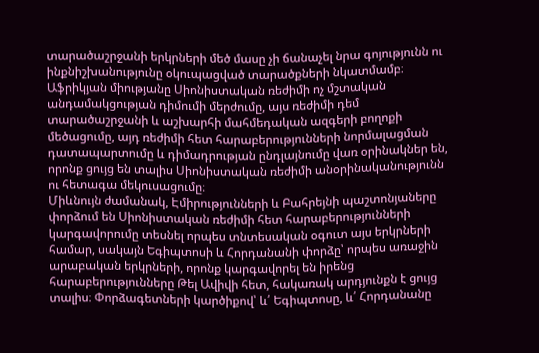տարածաշրջանի երկրների մեծ մասը չի ճանաչել նրա գոյությունն ու ինքնիշխանությունը օկուպացված տարածքների նկատմամբ։
Աֆրիկյան միությանը Սիոնիստական ռեժիմի ոչ մշտական անդամակցության դիմումի մերժումը, այս ռեժիմի դեմ տարածաշրջանի և աշխարհի մահմեդական ազգերի բողոքի մեծացումը, այդ ռեժիմի հետ հարաբերությունների նորմալացման դատապարտումը և դիմադրության ընդլայնումը վառ օրինակներ են, որոնք ցույց են տալիս Սիոնիստական ռեժիմի անօրինականությունն ու հետագա մեկուսացումը։
Միևնույն ժամանակ, Էմիրությունների և Բահրեյնի պաշտոնյաները փորձում են Սիոնիստական ռեժիմի հետ հարաբերությունների կարգավորումը տեսնել որպես տնտեսական օգուտ այս երկրների համար, սակայն Եգիպտոսի և Հորդանանի փորձը՝ որպես առաջին արաբական երկրների, որոնք կարգավորել են իրենց հարաբերությունները Թել Ավիվի հետ, հակառակ արդյունքն է ցույց տալիս։ Փորձագետների կարծիքով՝ և՛ Եգիպտոսը, և՛ Հորդանանը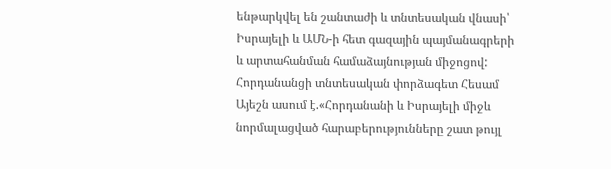ենթարկվել են շանտաժի և տնտեսական վնասի՝ Իսրայելի և ԱՄՆ-ի հետ գազային պայմանագրերի և արտահանման համաձայնության միջոցով:
Հորդանանցի տնտեսական փորձագետ Հեսամ Այեշն ասում է.«Հորդանանի և Իսրայելի միջև նորմալացված հարաբերությունները շատ թույլ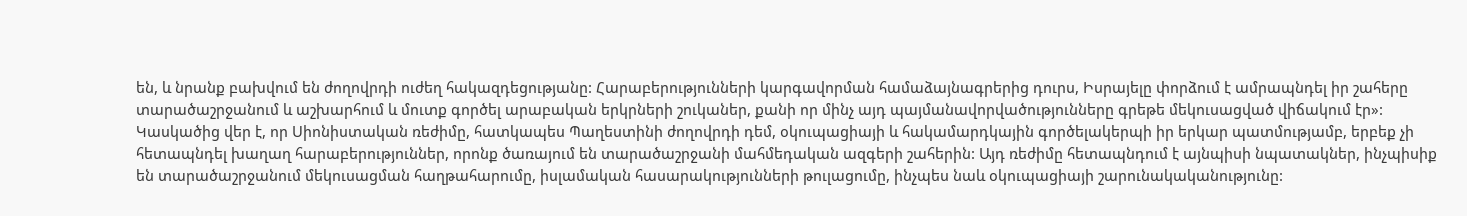են, և նրանք բախվում են ժողովրդի ուժեղ հակազդեցությանը: Հարաբերությունների կարգավորման համաձայնագրերից դուրս, Իսրայելը փորձում է ամրապնդել իր շահերը տարածաշրջանում և աշխարհում և մուտք գործել արաբական երկրների շուկաներ, քանի որ մինչ այդ պայմանավորվածությունները գրեթե մեկուսացված վիճակում էր»:
Կասկածից վեր է, որ Սիոնիստական ռեժիմը, հատկապես Պաղեստինի ժողովրդի դեմ, օկուպացիայի և հակամարդկային գործելակերպի իր երկար պատմությամբ, երբեք չի հետապնդել խաղաղ հարաբերություններ, որոնք ծառայում են տարածաշրջանի մահմեդական ազգերի շահերին: Այդ ռեժիմը հետապնդում է այնպիսի նպատակներ, ինչպիսիք են տարածաշրջանում մեկուսացման հաղթահարումը, իսլամական հասարակությունների թուլացումը, ինչպես նաև օկուպացիայի շարունակականությունը: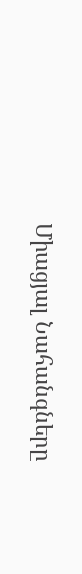Միացյալ Նահանգները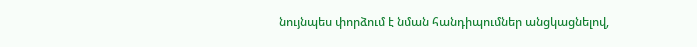նույնպես փորձում է նման հանդիպումներ անցկացնելով,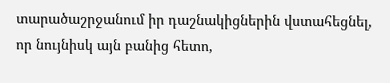տարածաշրջանում իր դաշնակիցներին վստահեցնել, որ նույնիսկ այն բանից հետո,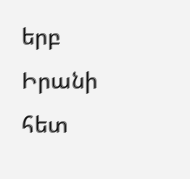երբ Իրանի հետ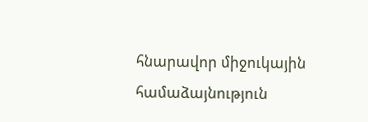հնարավոր միջուկային համաձայնություն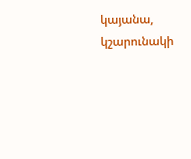կայանա, կշարունակի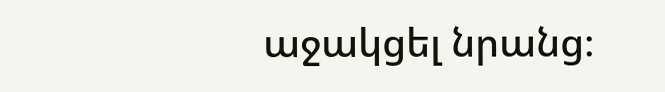աջակցել նրանց։